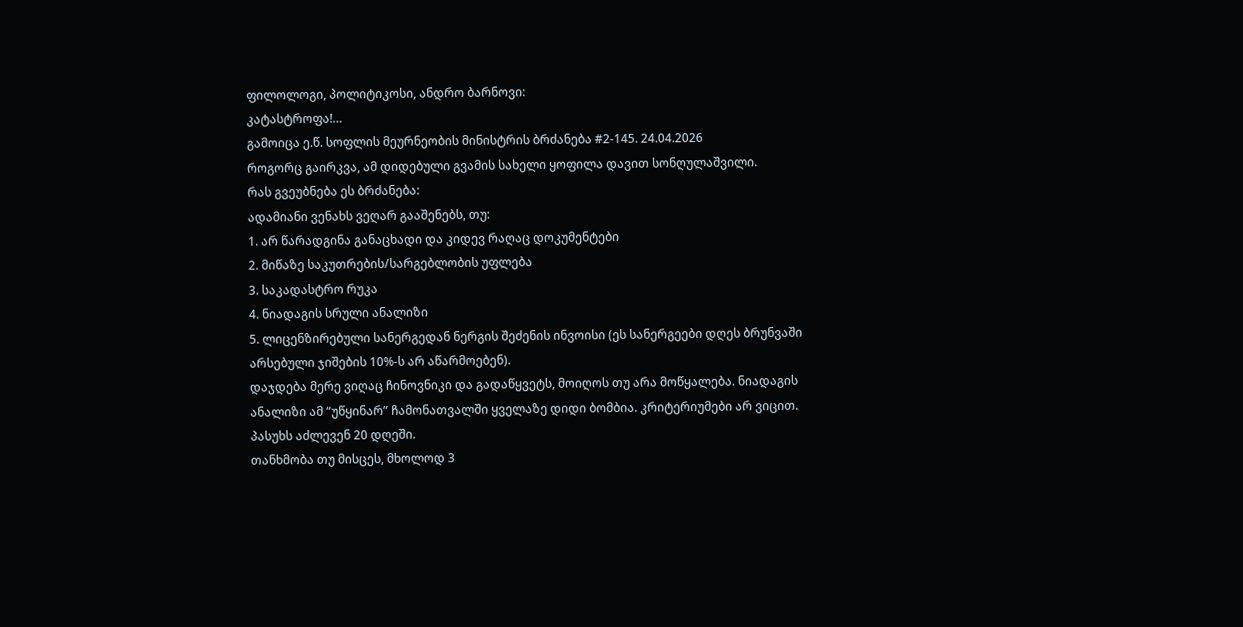ფილოლოგი, პოლიტიკოსი, ანდრო ბარნოვი:
კატასტროფა!…
გამოიცა ე.წ. სოფლის მეურნეობის მინისტრის ბრძანება #2-145. 24.04.2026
როგორც გაირკვა, ამ დიდებული გვამის სახელი ყოფილა დავით სონღულაშვილი.
რას გვეუბნება ეს ბრძანება:
ადამიანი ვენახს ვეღარ გააშენებს, თუ:
1. არ წარადგინა განაცხადი და კიდევ რაღაც დოკუმენტები
2. მიწაზე საკუთრების/სარგებლობის უფლება
3. საკადასტრო რუკა
4. ნიადაგის სრული ანალიზი
5. ლიცენზირებული სანერგედან ნერგის შეძენის ინვოისი (ეს სანერგეები დღეს ბრუნვაში არსებული ჯიშების 10%-ს არ აწარმოებენ).
დაჯდება მერე ვიღაც ჩინოვნიკი და გადაწყვეტს, მოიღოს თუ არა მოწყალება. ნიადაგის ანალიზი ამ “უწყინარ” ჩამონათვალში ყველაზე დიდი ბომბია. კრიტერიუმები არ ვიცით.
პასუხს აძლევენ 20 დღეში.
თანხმობა თუ მისცეს, მხოლოდ 3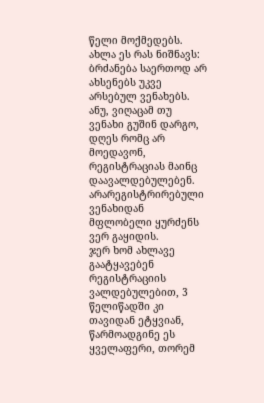წელი მოქმედებს.
ახლა ეს რას ნიშნავს: ბრძანება საერთოდ არ ახსენებს უკვე არსებულ ვენახებს. ანუ, ვიღაცამ თუ ვენახი გუშინ დარგო, დღეს რომც არ მოედავონ, რეგისტრაციას მაინც დაავალდებულებენ.
არარეგისტრირებული ვენახიდან მფლობელი ყურძენს ვერ გაყიდის.
ჯერ ხომ ახლავე გაატყავებენ რეგისტრაციის ვალდებულებით, 3 წელიწადში კი თავიდან ეტყვიან, წარმოადგინე ეს ყველაფერი, თორემ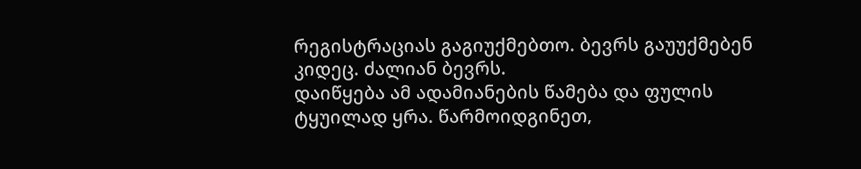რეგისტრაციას გაგიუქმებთო. ბევრს გაუუქმებენ კიდეც. ძალიან ბევრს.
დაიწყება ამ ადამიანების წამება და ფულის ტყუილად ყრა. წარმოიდგინეთ,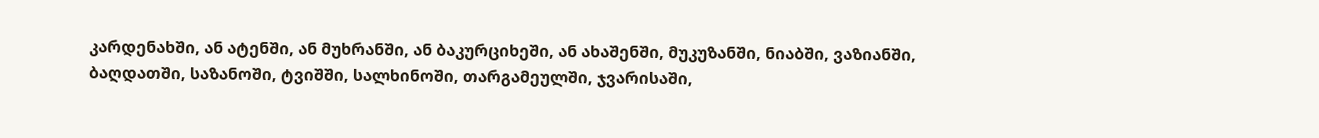კარდენახში, ან ატენში, ან მუხრანში, ან ბაკურციხეში, ან ახაშენში, მუკუზანში, ნიაბში, ვაზიანში, ბაღდათში, საზანოში, ტვიშში, სალხინოში, თარგამეულში, ჯვარისაში,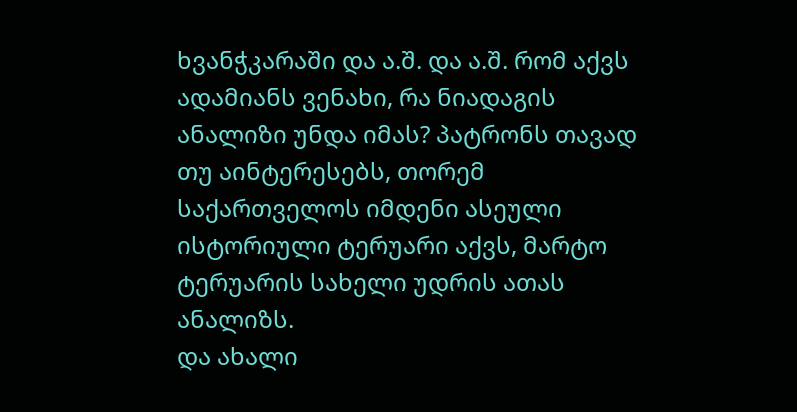ხვანჭკარაში და ა.შ. და ა.შ. რომ აქვს ადამიანს ვენახი, რა ნიადაგის ანალიზი უნდა იმას? პატრონს თავად თუ აინტერესებს, თორემ საქართველოს იმდენი ასეული ისტორიული ტერუარი აქვს, მარტო ტერუარის სახელი უდრის ათას ანალიზს.
და ახალი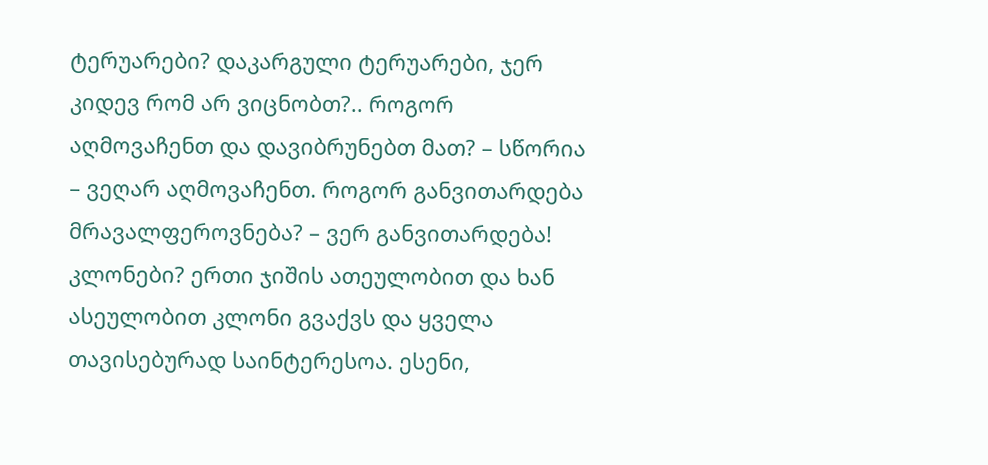ტერუარები? დაკარგული ტერუარები, ჯერ კიდევ რომ არ ვიცნობთ?.. როგორ აღმოვაჩენთ და დავიბრუნებთ მათ? – სწორია – ვეღარ აღმოვაჩენთ. როგორ განვითარდება მრავალფეროვნება? – ვერ განვითარდება!
კლონები? ერთი ჯიშის ათეულობით და ხან ასეულობით კლონი გვაქვს და ყველა თავისებურად საინტერესოა. ესენი,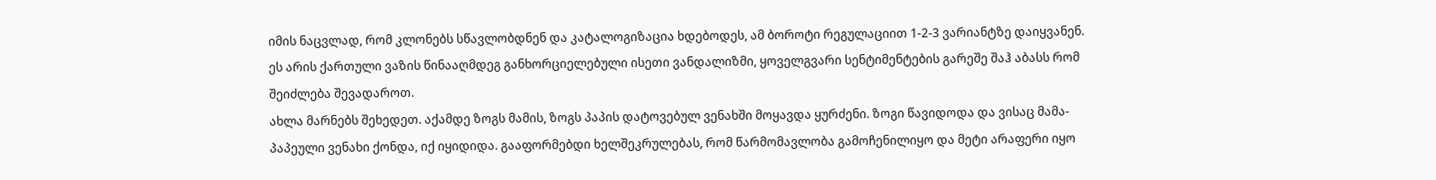იმის ნაცვლად, რომ კლონებს სწავლობდნენ და კატალოგიზაცია ხდებოდეს, ამ ბოროტი რეგულაციით 1-2-3 ვარიანტზე დაიყვანენ. ეს არის ქართული ვაზის წინააღმდეგ განხორციელებული ისეთი ვანდალიზმი, ყოველგვარი სენტიმენტების გარეშე შაჰ აბასს რომ შეიძლება შევადაროთ.
ახლა მარნებს შეხედეთ. აქამდე ზოგს მამის, ზოგს პაპის დატოვებულ ვენახში მოყავდა ყურძენი. ზოგი წავიდოდა და ვისაც მამა-პაპეული ვენახი ქონდა, იქ იყიდიდა. გააფორმებდი ხელშეკრულებას, რომ წარმომავლობა გამოჩენილიყო და მეტი არაფერი იყო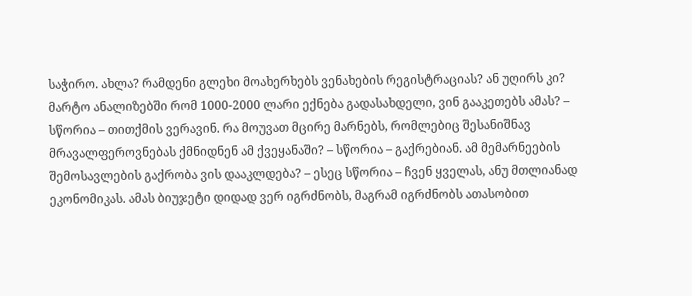საჭირო. ახლა? რამდენი გლეხი მოახერხებს ვენახების რეგისტრაციას? ან უღირს კი? მარტო ანალიზებში რომ 1000-2000 ლარი ექნება გადასახდელი, ვინ გააკეთებს ამას? – სწორია – თითქმის ვერავინ. რა მოუვათ მცირე მარნებს, რომლებიც შესანიშნავ მრავალფეროვნებას ქმნიდნენ ამ ქვეყანაში? – სწორია – გაქრებიან. ამ მემარნეების შემოსავლების გაქრობა ვის დააკლდება? – ესეც სწორია – ჩვენ ყველას, ანუ მთლიანად ეკონომიკას. ამას ბიუჯეტი დიდად ვერ იგრძნობს, მაგრამ იგრძნობს ათასობით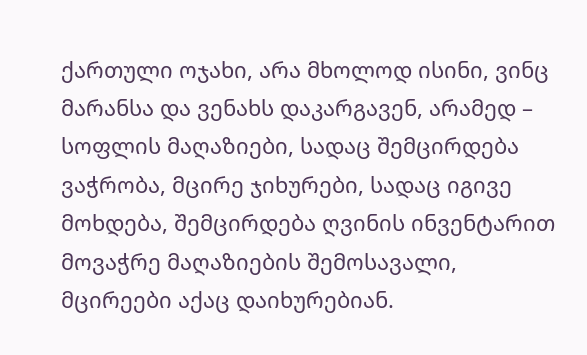ქართული ოჯახი, არა მხოლოდ ისინი, ვინც მარანსა და ვენახს დაკარგავენ, არამედ – სოფლის მაღაზიები, სადაც შემცირდება ვაჭრობა, მცირე ჯიხურები, სადაც იგივე მოხდება, შემცირდება ღვინის ინვენტარით მოვაჭრე მაღაზიების შემოსავალი, მცირეები აქაც დაიხურებიან.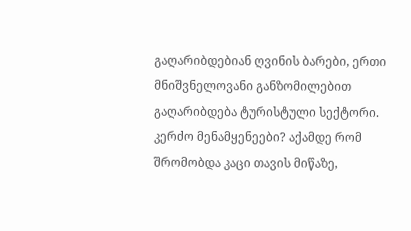გაღარიბდებიან ღვინის ბარები, ერთი მნიშვნელოვანი განზომილებით გაღარიბდება ტურისტული სექტორი.
კერძო მენამყენეები? აქამდე რომ შრომობდა კაცი თავის მიწაზე,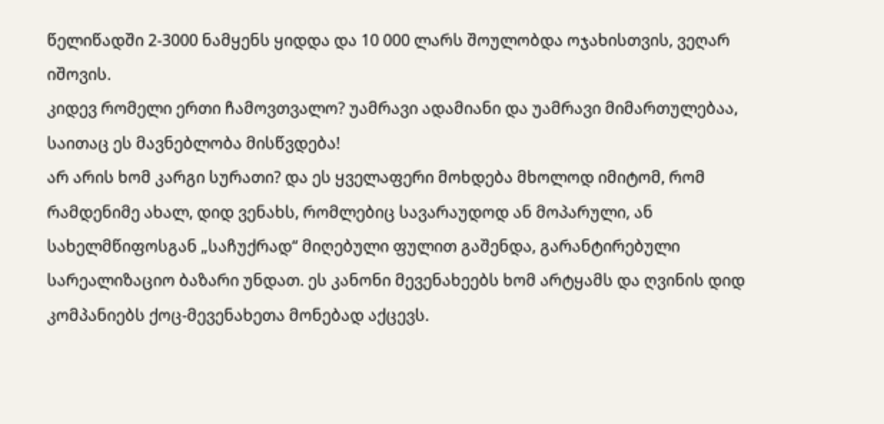წელიწადში 2-3000 ნამყენს ყიდდა და 10 000 ლარს შოულობდა ოჯახისთვის, ვეღარ იშოვის.
კიდევ რომელი ერთი ჩამოვთვალო? უამრავი ადამიანი და უამრავი მიმართულებაა, საითაც ეს მავნებლობა მისწვდება!
არ არის ხომ კარგი სურათი? და ეს ყველაფერი მოხდება მხოლოდ იმიტომ, რომ რამდენიმე ახალ, დიდ ვენახს, რომლებიც სავარაუდოდ ან მოპარული, ან სახელმწიფოსგან „საჩუქრად“ მიღებული ფულით გაშენდა, გარანტირებული სარეალიზაციო ბაზარი უნდათ. ეს კანონი მევენახეებს ხომ არტყამს და ღვინის დიდ კომპანიებს ქოც-მევენახეთა მონებად აქცევს.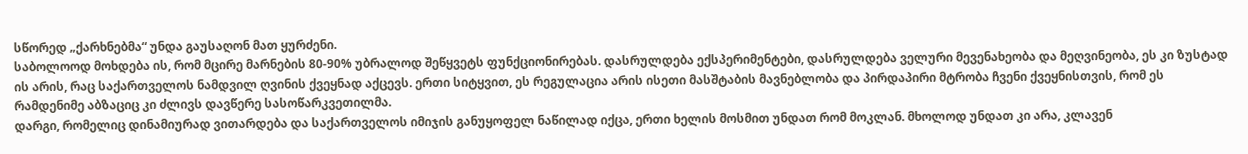სწორედ „ქარხნებმა“ უნდა გაუსაღონ მათ ყურძენი.
საბოლოოდ მოხდება ის, რომ მცირე მარნების 80-90% უბრალოდ შეწყვეტს ფუნქციონირებას. დასრულდება ექსპერიმენტები, დასრულდება ველური მევენახეობა და მეღვინეობა, ეს კი ზუსტად ის არის, რაც საქართველოს ნამდვილ ღვინის ქვეყნად აქცევს. ერთი სიტყვით, ეს რეგულაცია არის ისეთი მასშტაბის მავნებლობა და პირდაპირი მტრობა ჩვენი ქვეყნისთვის, რომ ეს რამდენიმე აბზაციც კი ძლივს დავწერე სასოწარკვეთილმა.
დარგი, რომელიც დინამიურად ვითარდება და საქართველოს იმიჯის განუყოფელ ნაწილად იქცა, ერთი ხელის მოსმით უნდათ რომ მოკლან. მხოლოდ უნდათ კი არა, კლავენ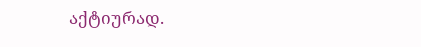აქტიურად.